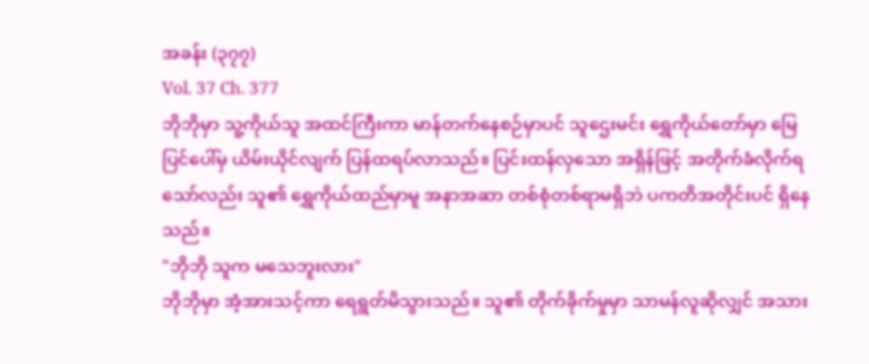အခန်း (၃၇၇)
Vol. 37 Ch. 377
ဘိုဘိုမှာ သူ့ကိုယ်သူ အထင်ကြီးကာ မာန်တက်နေစဉ်မှာပင် သူဌေးမင်း ရွှေကိုယ်တော်မှာ မြေပြင်ပေါ်မှ ယိမ်းယိုင်လျက် ပြန်ထရပ်လာသည်။ ပြင်းထန်လှသော အရှိန်ဖြင့် အတိုက်ခံလိုက်ရသော်လည်း သူ၏ ရွှေကိုယ်ထည်မှာမူ အနာအဆာ တစ်စုံတစ်ရာမရှိဘဲ ပကတိအတိုင်းပင် ရှိနေသည်။
"ဘိုဘို သူက မသေဘူးလား"
ဘိုဘိုမှာ အံ့အားသင့်ကာ ရေရွတ်မိသွားသည်။ သူ၏ တိုက်ခိုက်မှုမှာ သာမန်လူဆိုလျှင် အသား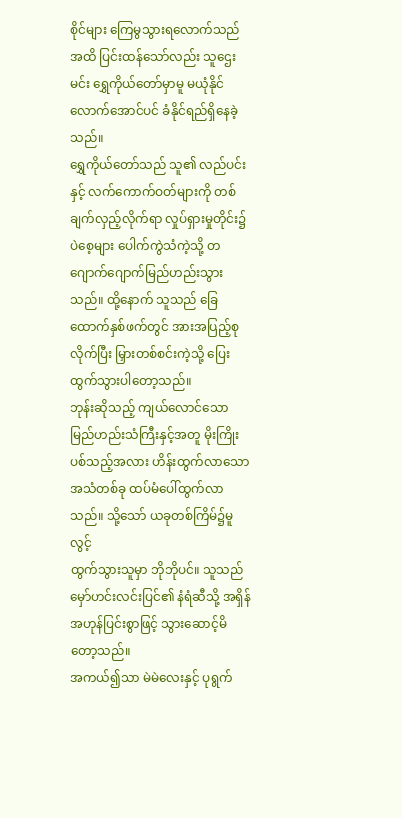စိုင်များ ကြေမွသွားရလောက်သည်အထိ ပြင်းထန်သော်လည်း သူဌေးမင်း ရွှေကိုယ်တော်မှာမူ မယုံနိုင်လောက်အောင်ပင် ခံနိုင်ရည်ရှိနေခဲ့သည်။
ရွှေကိုယ်တော်သည် သူ၏ လည်ပင်းနှင့် လက်ကောက်ဝတ်များကို တစ်ချက်လှည့်လိုက်ရာ လှုပ်ရှားမှုတိုင်း၌ ပဲစေ့များ ပေါက်ကွဲသံကဲ့သို့ တဂျောက်ဂျောက်မြည်ဟည်းသွားသည်။ ထို့နောက် သူသည် ခြေထောက်နှစ်ဖက်တွင် အားအပြည့်စုလိုက်ပြီး မြှားတစ်စင်းကဲ့သို့ ပြေးထွက်သွားပါတော့သည်။
ဘုန်းဆိုသည့် ကျယ်လောင်သော မြည်ဟည်းသံကြီးနှင့်အတူ မိုးကြိုးပစ်သည့်အလား ဟိန်းထွက်လာသော အသံတစ်ခု ထပ်မံပေါ်ထွက်လာသည်။ သို့သော် ယခုတစ်ကြိမ်၌မူ လွင့်
ထွက်သွားသူမှာ ဘိုဘိုပင်။ သူသည် မှော်ဟင်းလင်းပြင်၏ နံရံဆီသို့ အရှိန်အဟုန်ပြင်းစွာဖြင့် သွားဆောင့်မိတော့သည်။
အကယ်၍သာ မဲမဲလေးနှင့် ပုရွက်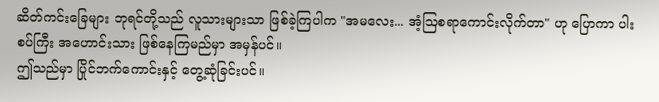ဆိတ်ကင်းခြေများ ဘုရင်တို့သည် လူသားများသာ ဖြစ်ခဲ့ကြပါက "အမလေး... အံ့ဩစရာကောင်းလိုက်တာ" ဟု ပြောကာ ပါးစပ်ကြီး အဟောင်းသား ဖြစ်နေကြမည်မှာ အမှန်ပင်။
ဤသည်မှာ ပြိုင်ဘက်ကောင်းနှင့် တွေ့ဆုံခြင်းပင်။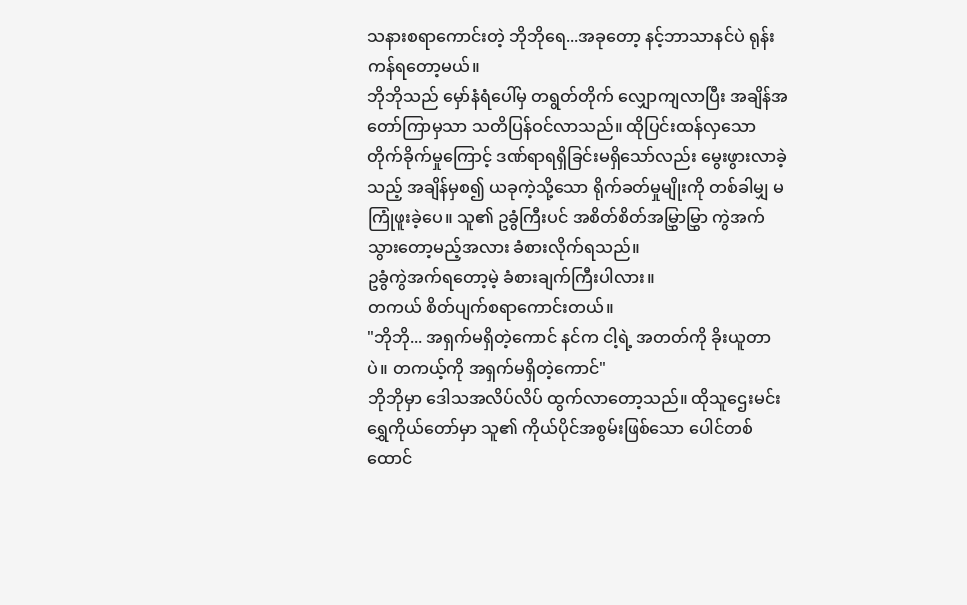သနားစရာကောင်းတဲ့ ဘိုဘိုရေ...အခုတော့ နင့်ဘာသာနင်ပဲ ရုန်းကန်ရတော့မယ်။
ဘိုဘိုသည် မှော်နံရံပေါ်မှ တရွတ်တိုက် လျှောကျလာပြီး အချိန်အတော်ကြာမှသာ သတိပြန်ဝင်လာသည်။ ထိုပြင်းထန်လှသော တိုက်ခိုက်မှုကြောင့် ဒဏ်ရာရရှိခြင်းမရှိသော်လည်း မွေးဖွားလာခဲ့သည့် အချိန်မှစ၍ ယခုကဲ့သို့သော ရိုက်ခတ်မှုမျိုးကို တစ်ခါမျှ မကြုံဖူးခဲ့ပေ။ သူ၏ ဥခွံကြီးပင် အစိတ်စိတ်အမြွှာမြွှာ ကွဲအက်သွားတော့မည့်အလား ခံစားလိုက်ရသည်။
ဥခွံကွဲအက်ရတော့မဲ့ ခံစားချက်ကြီးပါလား။
တကယ် စိတ်ပျက်စရာကောင်းတယ်။
"ဘိုဘို... အရှက်မရှိတဲ့ကောင် နင်က ငါ့ရဲ့ အတတ်ကို ခိုးယူတာပဲ။ တကယ့်ကို အရှက်မရှိတဲ့ကောင်"
ဘိုဘိုမှာ ဒေါသအလိပ်လိပ် ထွက်လာတော့သည်။ ထိုသူဌေးမင်း ရွှေကိုယ်တော်မှာ သူ၏ ကိုယ်ပိုင်အစွမ်းဖြစ်သော ပေါင်တစ်ထောင်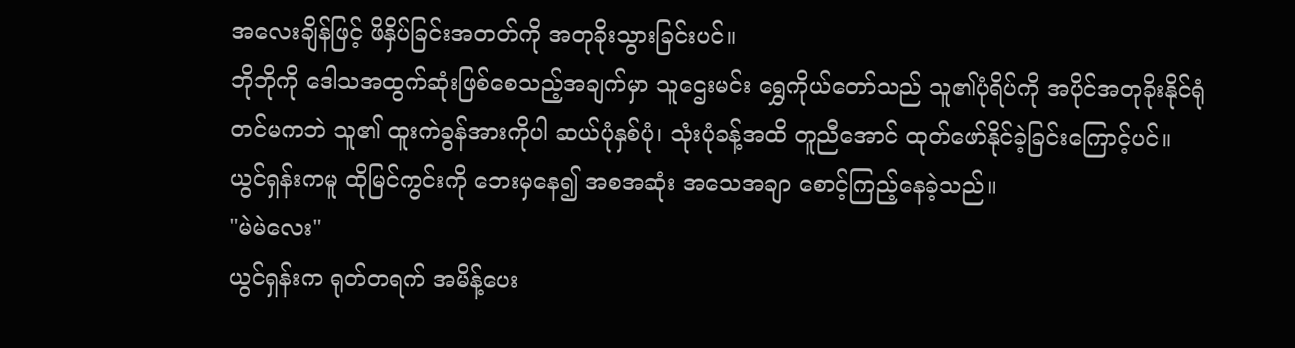အလေးချိန်ဖြင့် ဖိနှိပ်ခြင်းအတတ်ကို အတုခိုးသွားခြင်းပင်။
ဘိုဘိုကို ဒေါသအထွက်ဆုံးဖြစ်စေသည့်အချက်မှာ သူဌေးမင်း ရွှေကိုယ်တော်သည် သူ၏ပုံရိပ်ကို အပိုင်အတုခိုးနိုင်ရုံတင်မကဘဲ သူ၏ ထူးကဲခွန်အားကိုပါ ဆယ်ပုံနှစ်ပုံ၊ သုံးပုံခန့်အထိ တူညီအောင် ထုတ်ဖော်နိုင်ခဲ့ခြင်းကြောင့်ပင်။
ယွင်ရှန်းကမူ ထိုမြင်ကွင်းကို ဘေးမှနေ၍ အစအဆုံး အသေအချာ စောင့်ကြည့်နေခဲ့သည်။
"မဲမဲလေး"
ယွင်ရှန်းက ရုတ်တရက် အမိန့်ပေး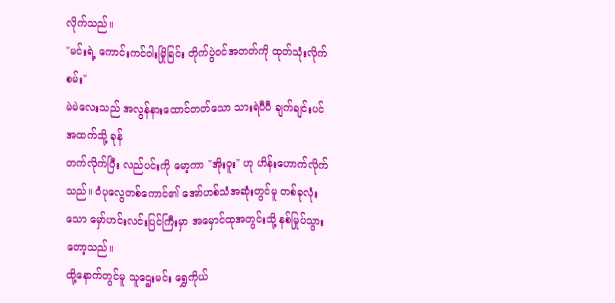လိုက်သည်။
"မင်းရဲ့ ကောင်းကင်ဝါးမြိုခြင်း တိုက်ပွဲဝင်အတတ်ကို ထုတ်သုံးလိုက်စမ်း"
မဲမဲလေးသည် အလွန်နားထောင်တတ်သော သားရဲပီပီ ချက်ချင်းပင် အထက်သို့ ခုန်
တက်လိုက်ပြီး လည်ပင်းကို မော့ကာ "အိုးဝူး" ဟု ဟိန်းဟောက်လိုက်သည်။ ဝံပုလွေတစ်ကောင်၏ အော်ဟစ်သံအဆုံးတွင်မူ တစ်ခုလုံးသော မှော်ဟင်းလင်းပြင်ကြီးမှာ အမှောင်ထုအတွင်းသို့ နစ်မြုပ်သွားတော့သည်။
ထို့နောက်တွင်မူ သူဌေးမင်း ရွှေကိုယ်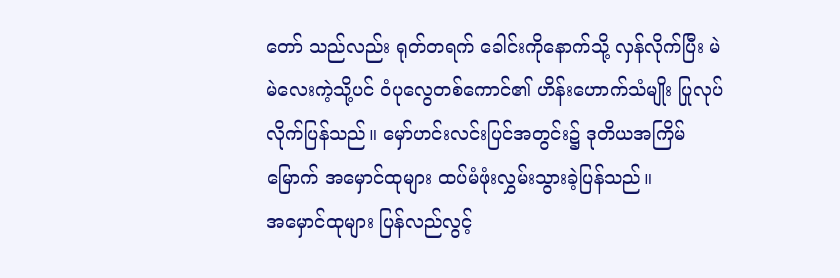တော် သည်လည်း ရုတ်တရက် ခေါင်းကိုနောက်သို့ လှန်လိုက်ပြီး မဲမဲလေးကဲ့သို့ပင် ဝံပုလွေတစ်ကောင်၏ ဟိန်းဟောက်သံမျိုး ပြုလုပ်လိုက်ပြန်သည်။ မှော်ဟင်းလင်းပြင်အတွင်း၌ ဒုတိယအကြိမ်မြောက် အမှောင်ထုများ ထပ်မံဖုံးလွှမ်းသွားခဲ့ပြန်သည်။
အမှောင်ထုများ ပြန်လည်လွင့်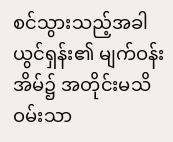စင်သွားသည့်အခါ ယွင်ရှန်း၏ မျက်ဝန်းအိမ်၌ အတိုင်းမသိ ဝမ်းသာ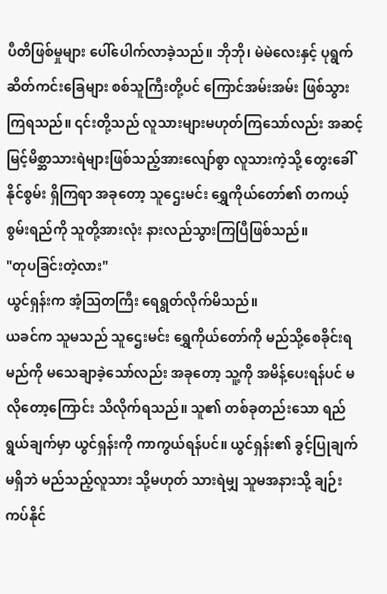ပီတိဖြစ်မှုများ ပေါ်ပေါက်လာခဲ့သည်။ ဘိုဘို၊ မဲမဲလေးနှင့် ပုရွက်ဆိတ်ကင်းခြေများ စစ်သူကြီးတို့ပင် ကြောင်အမ်းအမ်း ဖြစ်သွားကြရသည်။ ၎င်းတို့သည် လူသားများမဟုတ်ကြသော်လည်း အဆင့်မြင့်မိစ္ဆာသားရဲများဖြစ်သည့်အားလျော်စွာ လူသားကဲ့သို့ တွေးခေါ်နိုင်စွမ်း ရှိကြရာ အခုတော့ သူဌေးမင်း ရွှေကိုယ်တော်၏ တကယ့်စွမ်းရည်ကို သူတို့အားလုံး နားလည်သွားကြပြီဖြစ်သည်။
"တုပခြင်းတဲ့လား"
ယွင်ရှန်းက အံ့ဩတကြီး ရေရွတ်လိုက်မိသည်။
ယခင်က သူမသည် သူဌေးမင်း ရွှေကိုယ်တော်ကို မည်သို့စေခိုင်းရမည်ကို မသေချာခဲ့သော်လည်း အခုတော့ သူ့ကို အမိန့်ပေးရန်ပင် မလိုတော့ကြောင်း သိလိုက်ရသည်။ သူ၏ တစ်ခုတည်းသော ရည်ရွယ်ချက်မှာ ယွင်ရှန်းကို ကာကွယ်ရန်ပင်။ ယွင်ရှန်း၏ ခွင့်ပြုချက်မရှိဘဲ မည်သည့်လူသား သို့မဟုတ် သားရဲမျှ သူမအနားသို့ ချဉ်းကပ်နိုင်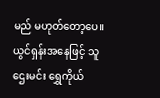မည် မဟုတ်တော့ပေ။
ယွင်ရှန်းအနေဖြင့် သူဌေးမင်း ရွှေကိုယ်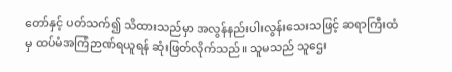တော်နှင့် ပတ်သက်၍ သိထားသည်မှာ အလွန်နည်းပါးလွန်းသေးသဖြင့် ဆရာကြီးထံမှ ထပ်မံအကြံဉာဏ်ရယူရန် ဆုံးဖြတ်လိုက်သည်။ သူမသည် သူဌေး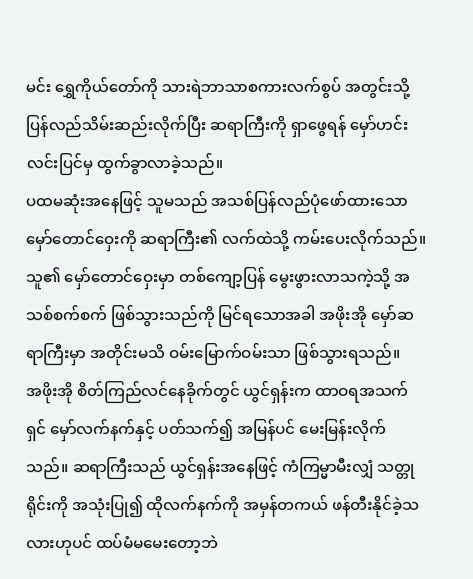မင်း ရွှေကိုယ်တော်ကို သားရဲဘာသာစကားလက်စွပ် အတွင်းသို့ ပြန်လည်သိမ်းဆည်းလိုက်ပြီး ဆရာကြီးကို ရှာဖွေရန် မှော်ဟင်းလင်းပြင်မှ ထွက်ခွာလာခဲ့သည်။
ပထမဆုံးအနေဖြင့် သူမသည် အသစ်ပြန်လည်ပုံဖော်ထားသော မှော်တောင်ဝှေးကို ဆရာကြီး၏ လက်ထဲသို့ ကမ်းပေးလိုက်သည်။
သူ၏ မှော်တောင်ဝှေးမှာ တစ်ကျော့ပြန် မွေးဖွားလာသကဲ့သို့ အသစ်စက်စက် ဖြစ်သွားသည်ကို မြင်ရသောအခါ အဖိုးအို မှော်ဆရာကြီးမှာ အတိုင်းမသိ ဝမ်းမြောက်ဝမ်းသာ ဖြစ်သွားရသည်။
အဖိုးအို စိတ်ကြည်လင်နေခိုက်တွင် ယွင်ရှန်းက ထာဝရအသက်ရှင် မှော်လက်နက်နှင့် ပတ်သက်၍ အမြန်ပင် မေးမြန်းလိုက်သည်။ ဆရာကြီးသည် ယွင်ရှန်းအနေဖြင့် ကံကြမ္မာမီးလျှံ သတ္တုရိုင်းကို အသုံးပြု၍ ထိုလက်နက်ကို အမှန်တကယ် ဖန်တီးနိုင်ခဲ့သလားဟုပင် ထပ်မံမမေးတော့ဘဲ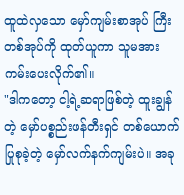ထူထဲလှသော မှော်ကျမ်းစာအုပ် ကြီးတစ်အုပ်ကို ထုတ်ယူကာ သူမအား ကမ်းပေးလိုက်၏။
"ဒါကတော့ ငါ့ရဲ့ဆရာဖြစ်တဲ့ ထူးချွန်တဲ့ မှော်ပစ္စည်းဖန်တီးရှင် တစ်ယောက် ပြုစုခဲ့တဲ့ မှော်လက်နက်ကျမ်းပဲ။ အခု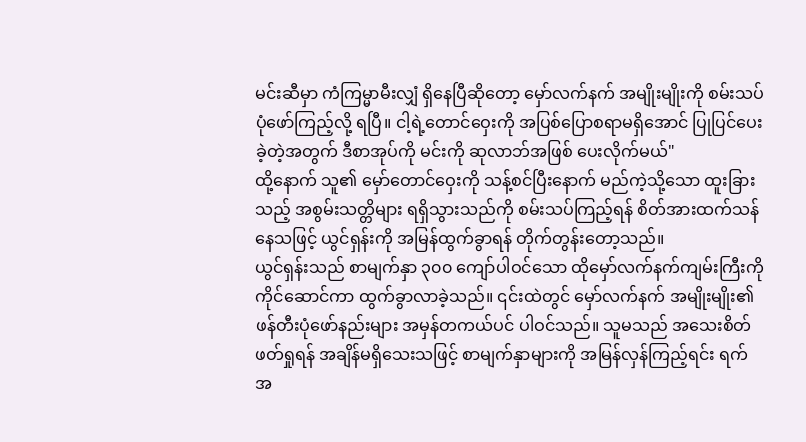မင်းဆီမှာ ကံကြမ္မာမီးလျှံ ရှိနေပြီဆိုတော့ မှော်လက်နက် အမျိုးမျိုးကို စမ်းသပ်ပုံဖော်ကြည့်လို့ ရပြီ။ ငါ့ရဲ့တောင်ဝှေးကို အပြစ်ပြောစရာမရှိအောင် ပြုပြင်ပေးခဲ့တဲ့အတွက် ဒီစာအုပ်ကို မင်းကို ဆုလာဘ်အဖြစ် ပေးလိုက်မယ်"
ထို့နောက် သူ၏ မှော်တောင်ဝှေးကို သန့်စင်ပြီးနောက် မည်ကဲ့သို့သော ထူးခြားသည့် အစွမ်းသတ္တိများ ရရှိသွားသည်ကို စမ်းသပ်ကြည့်ရန် စိတ်အားထက်သန်နေသဖြင့် ယွင်ရှန်းကို အမြန်ထွက်ခွာရန် တိုက်တွန်းတော့သည်။
ယွင်ရှန်းသည် စာမျက်နှာ ၃၀၀ ကျော်ပါဝင်သော ထိုမှော်လက်နက်ကျမ်းကြီးကို ကိုင်ဆောင်ကာ ထွက်ခွာလာခဲ့သည်။ ၎င်းထဲတွင် မှော်လက်နက် အမျိုးမျိုး၏ ဖန်တီးပုံဖော်နည်းများ အမှန်တကယ်ပင် ပါဝင်သည်။ သူမသည် အသေးစိတ်ဖတ်ရှုရန် အချိန်မရှိသေးသဖြင့် စာမျက်နှာများကို အမြန်လှန်ကြည့်ရင်း ရက်အ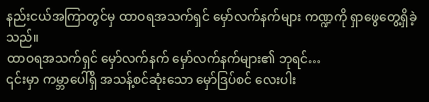နည်းငယ်အကြာတွင်မှ ထာဝရအသက်ရှင် မှော်လက်နက်များ ကဏ္ဍကို ရှာဖွေတွေ့ရှိခဲ့သည်။
ထာဝရအသက်ရှင် မှော်လက်နက် မှော်လက်နက်များ၏ ဘုရင်…
၎င်းမှာ ကမ္ဘာပေါ်ရှိ အသန့်စင်ဆုံးသော မှော်ဒြပ်စင် လေးပါး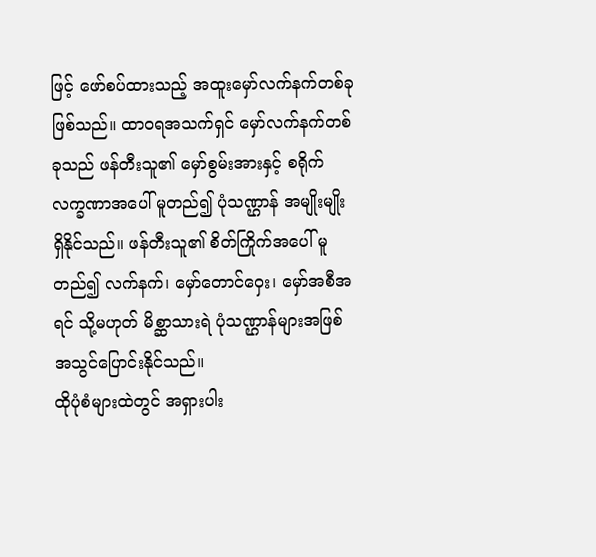ဖြင့် ဖော်စပ်ထားသည့် အထူးမှော်လက်နက်တစ်ခု ဖြစ်သည်။ ထာဝရအသက်ရှင် မှော်လက်နက်တစ်ခုသည် ဖန်တီးသူ၏ မှော်စွမ်းအားနှင့် စရိုက်လက္ခဏာအပေါ် မူတည်၍ ပုံသဏ္ဌာန် အမျိုးမျိုး ရှိနိုင်သည်။ ဖန်တီးသူ၏ စိတ်ကြိုက်အပေါ် မူတည်၍ လက်နက်၊ မှော်တောင်ဝှေး၊ မှော်အစီအရင် သို့မဟုတ် မိစ္ဆာသားရဲ ပုံသဏ္ဌာန်များအဖြစ် အသွင်ပြောင်းနိုင်သည်။
ထိုပုံစံများထဲတွင် အရှားပါး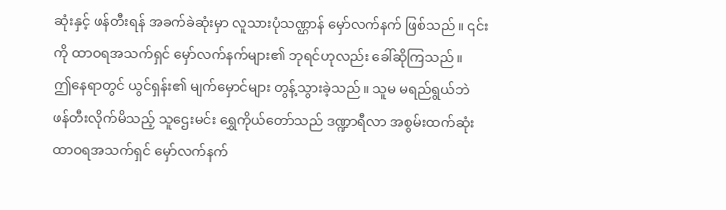ဆုံးနှင့် ဖန်တီးရန် အခက်ခဲဆုံးမှာ လူသားပုံသဏ္ဌာန် မှော်လက်နက် ဖြစ်သည်။ ၎င်းကို ထာဝရအသက်ရှင် မှော်လက်နက်များ၏ ဘုရင်ဟုလည်း ခေါ်ဆိုကြသည်။
ဤနေရာတွင် ယွင်ရှန်း၏ မျက်မှောင်များ တွန့်သွားခဲ့သည်။ သူမ မရည်ရွယ်ဘဲ ဖန်တီးလိုက်မိသည့် သူဌေးမင်း ရွှေကိုယ်တော်သည် ဒဏ္ဍာရီလာ အစွမ်းထက်ဆုံး ထာဝရအသက်ရှင် မှော်လက်နက်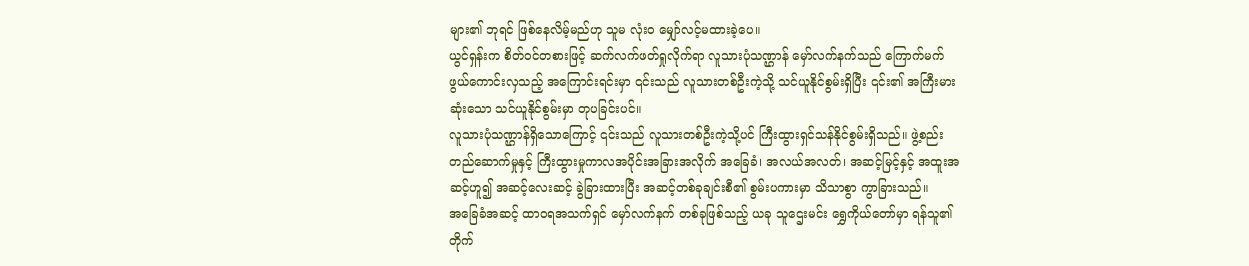များ၏ ဘုရင် ဖြစ်နေလိမ့်မည်ဟု သူမ လုံးဝ မျှော်လင့်မထားခဲ့ပေ။
ယွင်ရှန်းက စိတ်ဝင်တစားဖြင့် ဆက်လက်ဖတ်ရှုလိုက်ရာ လူသားပုံသဏ္ဌာန် မှော်လက်နက်သည် ကြောက်မက်ဖွယ်ကောင်းလှသည့် အကြောင်းရင်းမှာ ၎င်းသည် လူသားတစ်ဦးကဲ့သို့ သင်ယူနိုင်စွမ်းရှိပြီး ၎င်း၏ အကြီးမားဆုံးသော သင်ယူနိုင်စွမ်းမှာ တုပခြင်းပင်။
လူသားပုံသဏ္ဌာန်ရှိသောကြောင့် ၎င်းသည် လူသားတစ်ဦးကဲ့သို့ပင် ကြီးထွားရှင်သန်နိုင်စွမ်းရှိသည်။ ဖွဲ့စည်းတည်ဆောက်မှုနှင့် ကြီးထွားမှုကာလအပိုင်းအခြားအလိုက် အခြေခံ၊ အလယ်အလတ်၊ အဆင့်မြင့်နှင့် အထူးအဆင့်ဟူ၍ အဆင့်လေးဆင့် ခွဲခြားထားပြီး အဆင့်တစ်ခုချင်းစီ၏ စွမ်းပကားမှာ သိသာစွာ ကွာခြားသည်။
အခြေခံအဆင့် ထာဝရအသက်ရှင် မှော်လက်နက် တစ်ခုဖြစ်သည့် ယခု သူဌေးမင်း ရွှေကိုယ်တော်မှာ ရန်သူ၏ တိုက်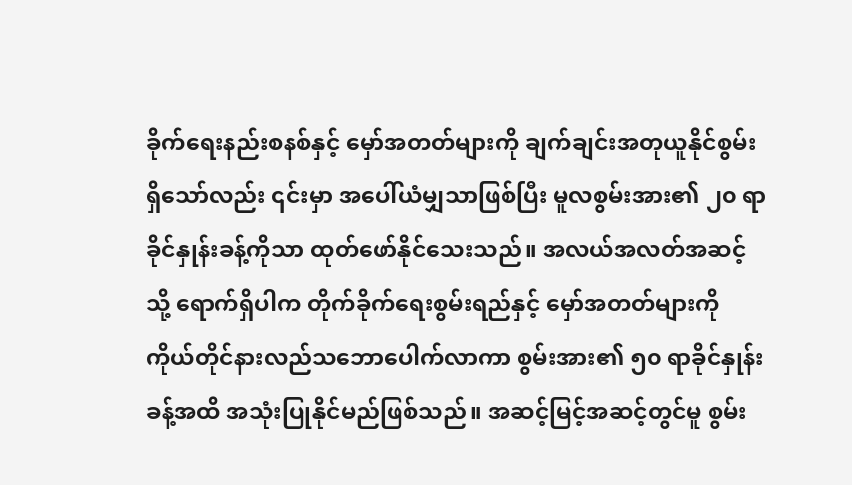ခိုက်ရေးနည်းစနစ်နှင့် မှော်အတတ်များကို ချက်ချင်းအတုယူနိုင်စွမ်းရှိသော်လည်း ၎င်းမှာ အပေါ်ယံမျှသာဖြစ်ပြီး မူလစွမ်းအား၏ ၂၀ ရာခိုင်နှုန်းခန့်ကိုသာ ထုတ်ဖော်နိုင်သေးသည်။ အလယ်အလတ်အဆင့်သို့ ရောက်ရှိပါက တိုက်ခိုက်ရေးစွမ်းရည်နှင့် မှော်အတတ်များကို ကိုယ်တိုင်နားလည်သဘောပေါက်လာကာ စွမ်းအား၏ ၅၀ ရာခိုင်နှုန်းခန့်အထိ အသုံးပြုနိုင်မည်ဖြစ်သည်။ အဆင့်မြင့်အဆင့်တွင်မူ စွမ်း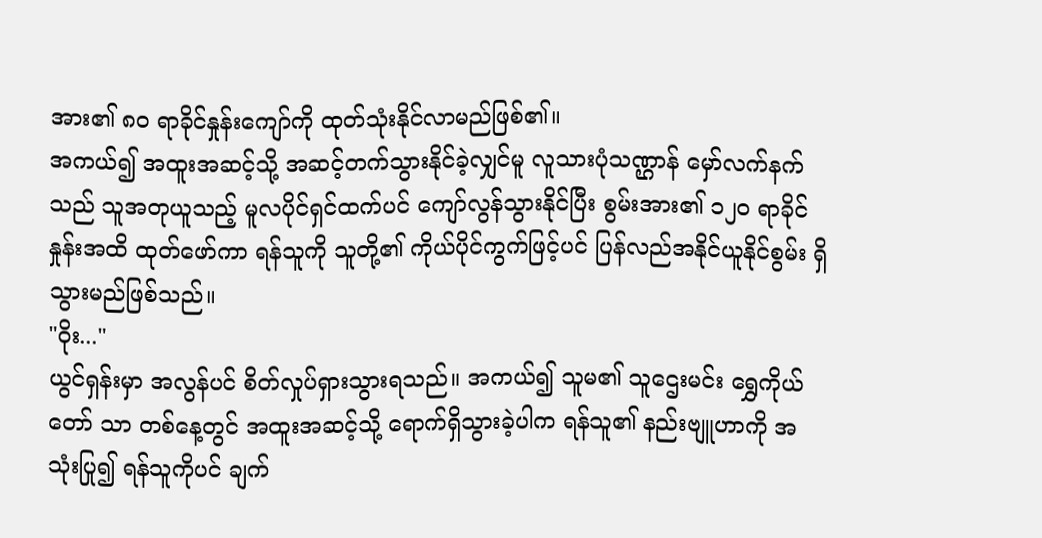အား၏ ၈၀ ရာခိုင်နှုန်းကျော်ကို ထုတ်သုံးနိုင်လာမည်ဖြစ်၏။
အကယ်၍ အထူးအဆင့်သို့ အဆင့်တက်သွားနိုင်ခဲ့လျှင်မူ လူသားပုံသဏ္ဌာန် မှော်လက်နက်သည် သူအတုယူသည့် မူလပိုင်ရှင်ထက်ပင် ကျော်လွန်သွားနိုင်ပြီး စွမ်းအား၏ ၁၂၀ ရာခိုင်နှုန်းအထိ ထုတ်ဖော်ကာ ရန်သူကို သူတို့၏ ကိုယ်ပိုင်ကွက်ဖြင့်ပင် ပြန်လည်အနိုင်ယူနိုင်စွမ်း ရှိသွားမည်ဖြစ်သည်။
"ဝိုး..."
ယွင်ရှန်းမှာ အလွန်ပင် စိတ်လှုပ်ရှားသွားရသည်။ အကယ်၍ သူမ၏ သူဌေးမင်း ရွှေကိုယ်တော် သာ တစ်နေ့တွင် အထူးအဆင့်သို့ ရောက်ရှိသွားခဲ့ပါက ရန်သူ၏ နည်းဗျူဟာကို အသုံးပြု၍ ရန်သူကိုပင် ချက်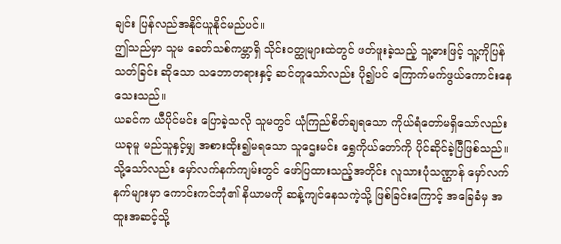ချင်း ပြန်လည်အနိုင်ယူနိုင်မည်ပင်။
ဤသည်မှာ သူမ ခေတ်သစ်ကမ္ဘာရှိ သိုင်းဝတ္ထုများထဲတွင် ဖတ်ဖူးခဲ့သည့် သူ့ဓားဖြင့် သူ့ကိုပြန်သတ်ခြင်း ဆိုသော သဘောတရားနှင့် ဆင်တူသော်လည်း ပို၍ပင် ကြောက်မက်ဖွယ်ကောင်းနေသေးသည်။
ယခင်က ယီပိုင်မင်း ပြောခဲ့သလို သူမတွင် ယုံကြည်စိတ်ချရသော ကိုယ်ရံတော်မရှိသော်လည်း ယခုမူ မည်သူနှင့်မျှ အစားထိုး၍မရသော သူဌေးမင်း ရွှေကိုယ်တော်ကို ပိုင်ဆိုင်ခဲ့ပြီဖြစ်သည်။ သို့သော်လည်း မှော်လက်နက်ကျမ်းတွင် ဖော်ပြထားသည့်အတိုင်း လူသားပုံသဏ္ဌာန် မှော်လက်နက်များမှာ ကောင်းကင်ဘုံ၏ နိယာမကို ဆန့်ကျင်နေသကဲ့သို့ ဖြစ်ခြင်းကြောင့် အခြေခံမှ အထူးအဆင့်သို့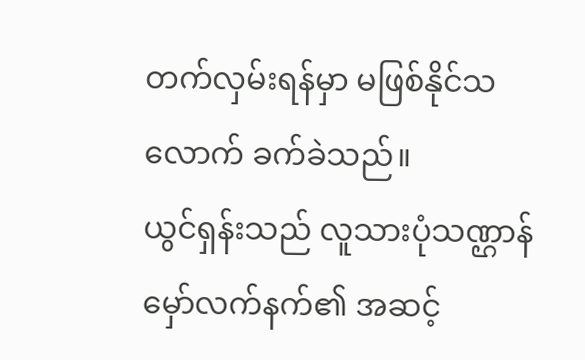တက်လှမ်းရန်မှာ မဖြစ်နိုင်သလောက် ခက်ခဲသည်။
ယွင်ရှန်းသည် လူသားပုံသဏ္ဌာန် မှော်လက်နက်၏ အဆင့်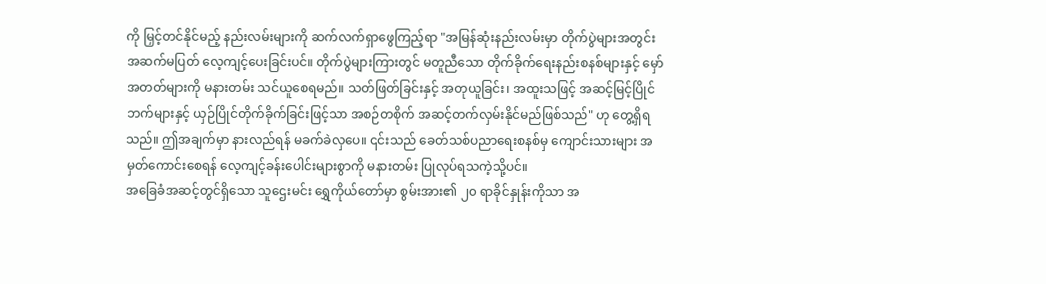ကို မြှင့်တင်နိုင်မည့် နည်းလမ်းများကို ဆက်လက်ရှာဖွေကြည့်ရာ "အမြန်ဆုံးနည်းလမ်းမှာ တိုက်ပွဲများအတွင်း အဆက်မပြတ် လေ့ကျင့်ပေးခြင်းပင်။ တိုက်ပွဲများကြားတွင် မတူညီသော တိုက်ခိုက်ရေးနည်းစနစ်များနှင့် မှော်အတတ်များကို မနားတမ်း သင်ယူစေရမည်။ သတ်ဖြတ်ခြင်းနှင့် အတုယူခြင်း၊ အထူးသဖြင့် အဆင့်မြင့်ပြိုင်ဘက်များနှင့် ယှဉ်ပြိုင်တိုက်ခိုက်ခြင်းဖြင့်သာ အစဉ်တစိုက် အဆင့်တက်လှမ်းနိုင်မည်ဖြစ်သည်" ဟု တွေ့ရှိရသည်။ ဤအချက်မှာ နားလည်ရန် မခက်ခဲလှပေ။ ၎င်းသည် ခေတ်သစ်ပညာရေးစနစ်မှ ကျောင်းသားများ အမှတ်ကောင်းစေရန် လေ့ကျင့်ခန်းပေါင်းများစွာကို မနားတမ်း ပြုလုပ်ရသကဲ့သို့ပင်။
အခြေခံအဆင့်တွင်ရှိသော သူဌေးမင်း ရွှေကိုယ်တော်မှာ စွမ်းအား၏ ၂၀ ရာခိုင်နှုန်းကိုသာ အ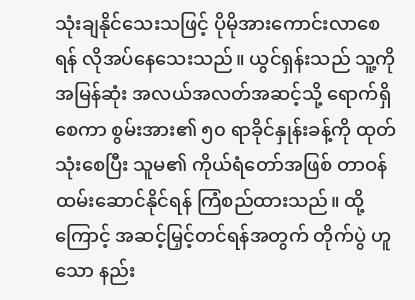သုံးချနိုင်သေးသဖြင့် ပိုမိုအားကောင်းလာစေရန် လိုအပ်နေသေးသည်။ ယွင်ရှန်းသည် သူ့ကို အမြန်ဆုံး အလယ်အလတ်အဆင့်သို့ ရောက်ရှိစေကာ စွမ်းအား၏ ၅၀ ရာခိုင်နှုန်းခန့်ကို ထုတ်သုံးစေပြီး သူမ၏ ကိုယ်ရံတော်အဖြစ် တာဝန်ထမ်းဆောင်နိုင်ရန် ကြံစည်ထားသည်။ ထို့ကြောင့် အဆင့်မြှင့်တင်ရန်အတွက် တိုက်ပွဲ ဟူသော နည်း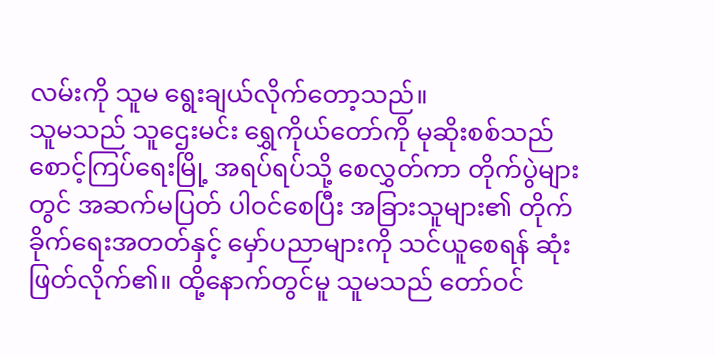လမ်းကို သူမ ရွေးချယ်လိုက်တော့သည်။
သူမသည် သူဌေးမင်း ရွှေကိုယ်တော်ကို မုဆိုးစစ်သည် စောင့်ကြပ်ရေးမြို့ အရပ်ရပ်သို့ စေလွှတ်ကာ တိုက်ပွဲများတွင် အဆက်မပြတ် ပါဝင်စေပြီး အခြားသူများ၏ တိုက်ခိုက်ရေးအတတ်နှင့် မှော်ပညာများကို သင်ယူစေရန် ဆုံးဖြတ်လိုက်၏။ ထို့နောက်တွင်မူ သူမသည် တော်ဝင်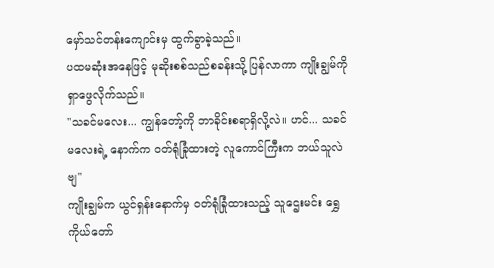မှော်သင်တန်းကျောင်းမှ ထွက်ခွာခဲ့သည်။
ပထမဆုံးအနေဖြင့် မုဆိုးစစ်သည်စခန်းသို့ ပြန်လာကာ ကျိုးချွမ်ကို ရှာဖွေလိုက်သည်။
"သခင်မလေး... ကျွန်တော့်ကို ဘာခိုင်းစရာရှိလို့လဲ။ ဟင်... သခင်မလေးရဲ့ နောက်က ဝတ်ရုံခြုံထားတဲ့ လူကောင်ကြီးက ဘယ်သူလဲဗျ"
ကျိုးချွမ်က ယွင်ရှန်းနောက်မှ ဝတ်ရုံခြုံထားသည့် သူဌေးမင်း ရွှေကိုယ်တော်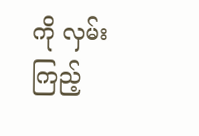ကို လှမ်းကြည့်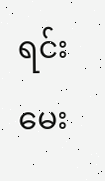ရင်း မေး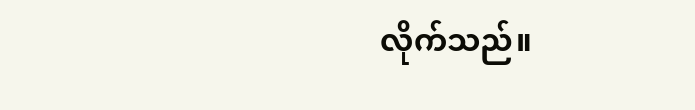လိုက်သည်။